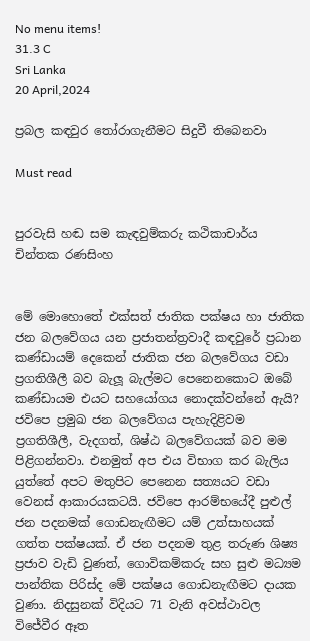No menu items!
31.3 C
Sri Lanka
20 April,2024

ප්‍රබල කඳවුර තෝරාගැනීමට සිදුවී තිබෙනවා

Must read


පුරවැසි හඬ සම කැඳවුම්කරු කථිකාචාර්ය චින්තක රණසිංහ


මේ මොහොතේ එක්සත් ජාතික පක්ෂය හා ජාතික ජන බලවේගය යන ප්‍රජාතන්ත්‍රවාදී කඳවුරේ ප්‍රධාන කණ්ඩායම් දෙකෙන් ජාතික ජන බලවේගය වඩා ප්‍රගතිශීලී බව බැලූ බැල්මට පෙනෙනකොට ඔබේ කණ්ඩායම එයට සහයෝගය නොදක්වන්නේ ඇයි?
ජවිපෙ ප්‍රමුඛ ජන බලවේගය පැහැදිළිවම ප්‍රගතිශීලී, වැදගත්, ශිෂ්ඨ බලවේගයක් බව මම පිළිගන්නවා. එනමුත් අප එය විභාග කර බැලිය යුත්තේ අපට මතුපිට පෙනෙන සත්‍යයට වඩා වෙනස් ආකාරයකටයි. ජවිපෙ ආරම්භයේදී පුළුල් ජන පදනමක් ගොඩනැඟීමට යම් උත්සාහයක් ගත්ත පක්ෂයක්. ඒ ජන පදනම තුළ තරුණ ශිෂ්‍ය ප්‍රජාව වැඩි වුණත්, ගොවිකම්කරු සහ සුළු මධ්‍යම පාන්තික පිරිස්ද මේ පක්ෂය ගොඩනැඟීමට දායක වුණා. නිදසුනක් විදියට 71 වැනි අවස්ථාවල විජේවීර ඈත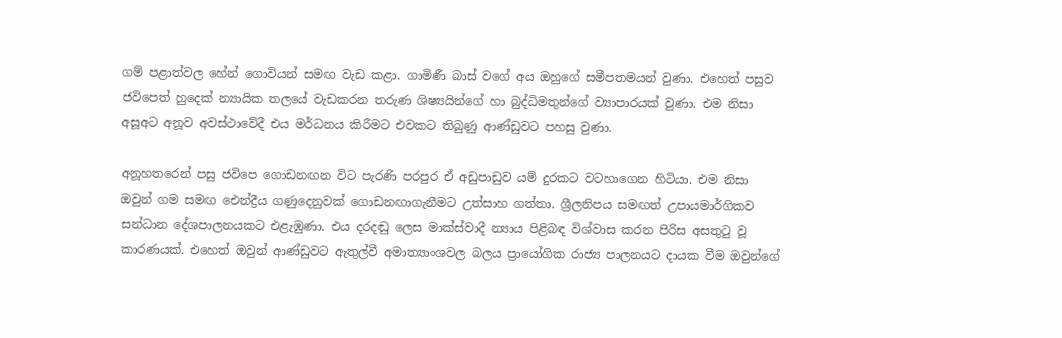ගම් පළාත්වල හේන් ගොවියන් සමඟ වැඩ කළා. ගාමිණී බාස් වගේ අය ඔහුගේ සමීපතමයන් වුණා. එහෙත් පසුව ජවිපෙත් හුදෙක් න්‍යායික තලයේ වැඩකරන තරුණ ශිෂ්‍යයින්ගේ හා බුද්ධිමතුන්ගේ ව්‍යාපාරයක් වුණා. එම නිසා අසූඅට අනූව අවස්ථාවේදී එය මර්ධනය කිරීමට එවකට තිබුණු ආණ්ඩුවට පහසු වුණා.

අනූහතරෙන් පසු ජවිපෙ ගොඩනඟන විට පැරණි පරපුර ඒ අඩුපාඩුව යම් දුරකට වටහාගෙන හිටියා. එම නිසා ඔවුන් ගම සමඟ ඓන්ද්‍රීය ගණුදෙනුවක් ගොඩනඟාගැනීමට උත්සාහ ගත්තා. ශ්‍රීලනිපය සමඟත් උපායමාර්ගිකව සන්ධාන දේශපාලනයකට එළැඹුණා. එය දරදඬු ලෙස මාක්ස්වාදී න්‍යාය පිළිබඳ විශ්වාස කරන පිරිස අසතුටු වූ කාරණයක්. එහෙත් ඔවුන් ආණ්ඩුවට ඇතුල්වී අමාත්‍යාංශවල බලය ප්‍රායෝගික රාජ්‍ය පාලනයට දායක වීම ඔවුන්ගේ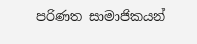පරිණත සාමාජිකයන්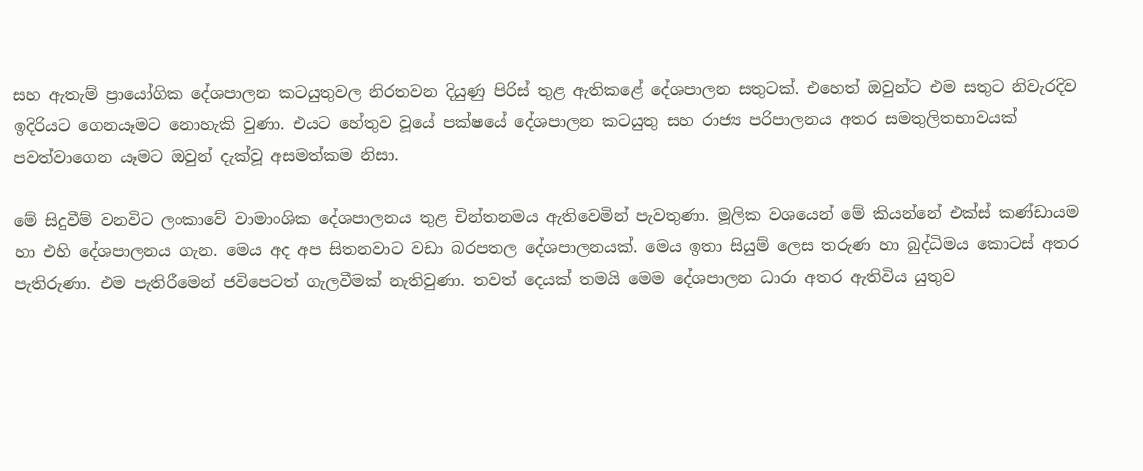සහ ඇතැම් ප්‍රායෝගික දේශපාලන කටයුතුවල නිරතවන දියුණු පිරිස් තුළ ඇතිකළේ දේශපාලන සතුටක්. එහෙත් ඔවුන්ට එම සතුට නිවැරදිව ඉදිරියට ගෙනයෑමට නොහැකි වුණා. එයට හේතුව වූයේ පක්ෂයේ දේශපාලන කටයුතු සහ රාජ්‍ය පරිපාලනය අතර සමතුලිතභාවයක් පවත්වාගෙන යෑමට ඔවුන් දැක්වූ අසමත්කම නිසා.

මේ සිදුවීම් වනවිට ලංකාවේ වාමාංශික දේශපාලනය තුළ චින්තනමය ඇතිවෙමින් පැවතුණා. මූලික වශයෙන් මේ කියන්නේ එක්ස් කණ්ඩායම හා එහි දේශපාලනය ගැන. මෙය අද අප සිතනවාට වඩා බරපතල දේශපාලනයක්. මෙය ඉතා සියුම් ලෙස තරුණ හා බුද්ධිමය කොටස් අතර පැතිරුණා. එම පැතිරීමෙන් ජවිපෙටත් ගැලවීමක් නැතිවුණා. තවත් දෙයක් තමයි මෙම දේශපාලන ධාරා අතර ඇතිවිය යුතුව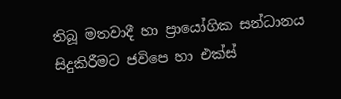තිබූ මතවාදී හා ප්‍රායෝගික සන්ධානය සිදුකිරීමට ජවිපෙ හා එක්ස්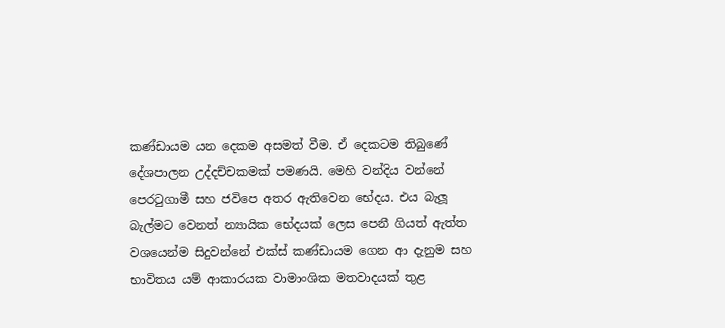කණ්ඩායම යන දෙකම අසමත් වීම. ඒ දෙකටම තිබුණේ දේශපාලන උද්දච්චකමක් පමණයි. මෙහි වන්දිය වන්නේ පෙරටුගාමී සහ ජවිපෙ අතර ඇතිවෙන භේදය. එය බැලූ බැල්මට වෙනත් න්‍යායික භේදයක් ලෙස පෙනී ගියත් ඇත්ත වශයෙන්ම සිදුවන්නේ එක්ස් කණ්ඩායම ගෙන ආ දැනුම සහ භාවිතය යම් ආකාරයක වාමාංශික මතවාදයක් තුළ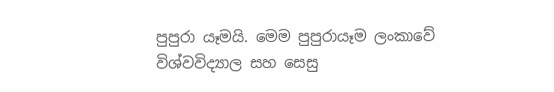පුපුරා යෑමයි. මෙම පුපුරායෑම ලංකාවේ විශ්වවිද්‍යාල සහ සෙසු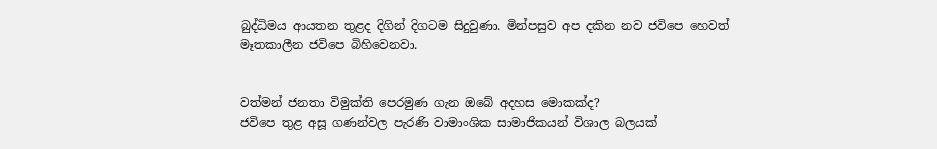බුද්ධිමය ආයතන තුළද දිගින් දිගටම සිදුවුණා. මින්පසුව අප දකින නව ජවිපෙ හෙවත් මෑතකාලීන ජවිපෙ බිහිවෙනවා.


වත්මන් ජනතා විමුක්ති පෙරමුණ ගැන ඔබේ අදහස මොකක්ද?
ජවිපෙ තුළ අසූ ගණන්වල පැරණි වාමාංශික සාමාජිකයන් විශාල බලයක්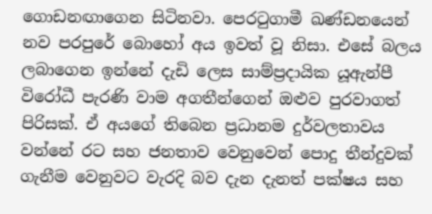ගොඩනඟාගෙන සිටිනවා. පෙරටුගාමී ඛණ්ඩනයෙන් නව පරපුරේ බොහෝ අය ඉවත් වූ නිසා. එසේ බලය ලබාගෙන ඉන්නේ දැඩි ලෙස සාම්ප්‍රදායික යූඇන්පී විරෝධී පැරණි වාම අගතීන්ගෙන් ඔළුව පුරවාගත් පිරිසක්. ඒ අයගේ තිබෙන ප්‍රධානම දුර්වලතාවය වන්නේ රට සහ ජනතාව වෙනුවෙන් පොදු තීන්දුවක් ගැනීම වෙනුවට වැරදි බව දැන දැනත් පක්ෂය සහ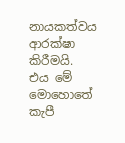නායකත්වය ආරක්ෂා කිරීමයි. එය මේ මොහොතේ කැපී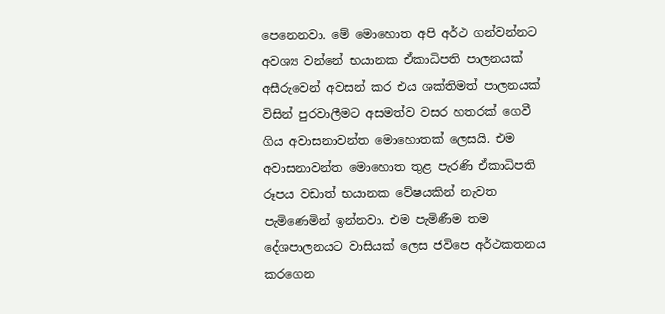පෙනෙනවා. මේ මොහොත අපි අර්ථ ගන්වන්නට අවශ්‍ය වන්නේ භයානක ඒකාධිපති පාලනයක් අසීරුවෙන් අවසන් කර එය ශක්තිමත් පාලනයක් විසින් පුරවාලීමට අසමත්ව වසර හතරක් ගෙවී ගිය අවාසනාවන්ත මොහොතක් ලෙසයි. එම අවාසනාවන්ත මොහොත තුළ පැරණි ඒකාධිපති රූපය වඩාත් භයානක වේෂයකින් නැවත පැමිණෙමින් ඉන්නවා. එම පැමිණීම තම දේශපාලනයට වාසියක් ලෙස ජවිපෙ අර්ථකතනය කරගෙන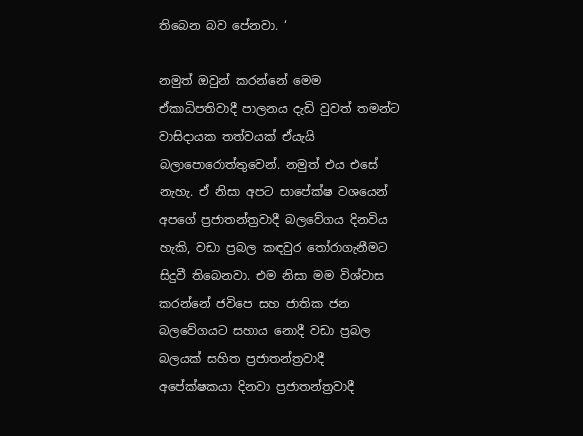තිබෙන බව පේනවා. ‘

නමුත් ඔවුන් කරන්නේ මෙම ඒකාධිපතිවාදී පාලනය දැඩි වුවත් තමන්ට වාසිදායක තත්වයක් ඒයැයි බලාපොරොත්තුවෙන්. නමුත් එය එසේ නැහැ. ඒ නිසා අපට සාපේක්ෂ වශයෙන් අපගේ ප්‍රජාතන්ත්‍රවාදී බලවේගය දිනවිය හැකි, වඩා ප්‍රබල කඳවුර තෝරාගැනීමට සිදුවී තිබෙනවා. එම නිසා මම විශ්වාස කරන්නේ ජවිපෙ සහ ජාතික ජන බලවේගයට සහාය නොදී වඩා ප්‍රබල බලයක් සහිත ප්‍රජාතන්ත්‍රවාදී අපේක්ෂකයා දිනවා ප්‍රජාතන්ත්‍රවාදී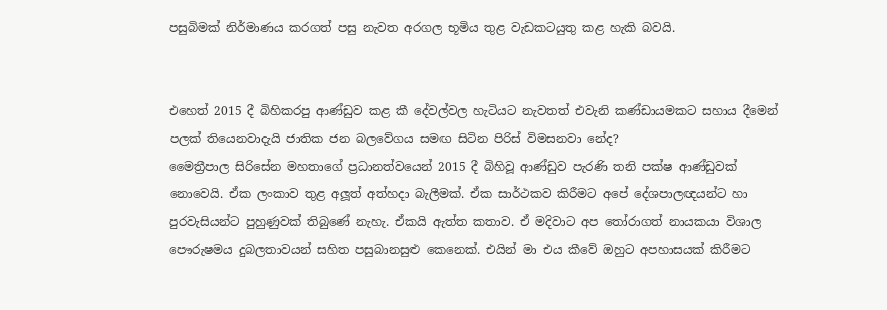පසුබිමක් නිර්මාණය කරගත් පසු නැවත අරගල භූමිය තුළ වැඩකටයුතු කළ හැකි බවයි.


එහෙත් 2015 දී බිහිකරපු ආණ්ඩුව කළ කී දේවල්වල හැටියට නැවතත් එවැනි කණ්ඩායමකට සහාය දීමෙන් පලක් තියෙනවාදැයි ජාතික ජන බලවේගය සමඟ සිටින පිරිස් විමසනවා නේද?
මෛත්‍රීපාල සිරිසේන මහතාගේ ප්‍රධානත්වයෙන් 2015 දී බිහිවූ ආණ්ඩුව පැරණි තනි පක්ෂ ආණ්ඩුවක් නොවෙයි. ඒක ලංකාව තුළ අලූ‍ත් අත්හදා බැලීමක්. ඒක සාර්ථකව කිරීමට අපේ දේශපාලඥයන්ට හා පුරවැසියන්ට පුහුණුවක් තිබුණේ නැහැ. ඒකයි ඇත්ත කතාව. ඒ මදිවාට අප තෝරාගත් නායකයා විශාල පෞරුෂමය දුබලතාවයන් සහිත පසුබානසුළු කෙනෙක්. එයින් මා එය කීවේ ඔහුට අපහාසයක් කිරීමට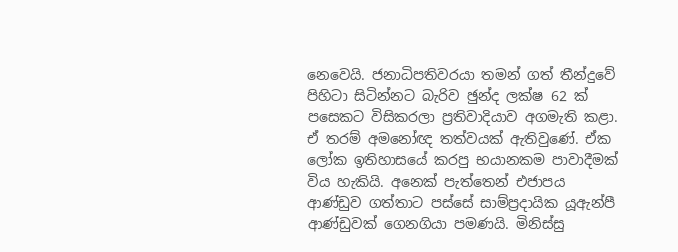නෙවෙයි. ජනාධිපතිවරයා තමන් ගත් තීන්දුවේ පිහිටා සිටින්නට බැරිව ඡුන්ද ලක්ෂ 62 ක් පසෙකට විසිකරලා ප්‍රතිවාදියාව අගමැති කළා. ඒ තරම් අමනෝඥ තත්වයක් ඇතිවුණේ. ඒක ලෝක ඉතිහාසයේ කරපු භයානකම පාවාදීමක් විය හැකියි. අනෙක් පැත්තෙන් එජාපය ආණ්ඩුව ගත්තාට පස්සේ සාම්ප්‍රදායික යූඇන්පී ආණ්ඩුවක් ගෙනගියා පමණයි. මිනිස්සු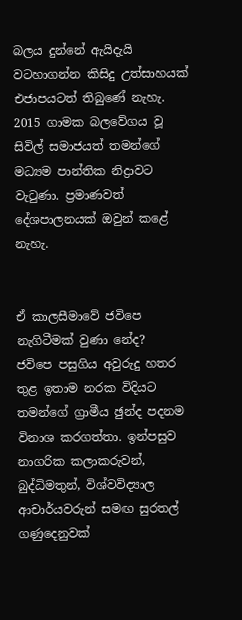බලය දුන්නේ ඇයිදැයි වටහාගන්න කිසිදු උත්සාහයක් එජාපයටත් තිබුණේ නැහැ. 2015 ගාමක බලවේගය වූ සිවිල් සමාජයත් තමන්ගේ මධ්‍යම පාන්තික නිද්‍රාවට වැටුණා. ප්‍රමාණවත් දේශපාලනයක් ඔවුන් කළේ නැහැ.


ඒ කාලසීමාවේ ජවිපෙ නැගිටීමක් වුණා නේද?
ජවිපෙ පසුගිය අවුරුදු හතර තුළ ඉතාම නරක විදියට තමන්ගේ ග්‍රාමීය ඡුන්ද පදනම විනාශ කරගත්තා. ඉන්පසුව නාගරික කලාකරුවන්, බුද්ධිමතුන්, විශ්වවිද්‍යාල ආචාර්යවරුන් සමඟ සුරතල් ගණුදෙනුවක්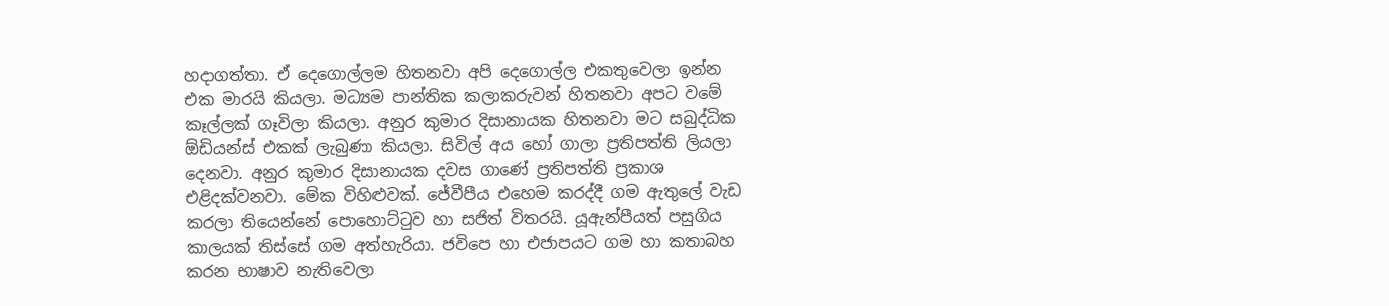හදාගත්තා. ඒ දෙගොල්ලම හිතනවා අපි දෙගොල්ල එකතුවෙලා ඉන්න එක මාරයි කියලා. මධ්‍යම පාන්තික කලාකරුවන් හිතනවා අපට වමේ කෑල්ලක් ගෑවිලා කියලා. අනුර කුමාර දිසානායක හිතනවා මට සබුද්ධික ඕඩියන්ස් එකක් ලැබුණා කියලා. සිවිල් අය හෝ ගාලා ප්‍රතිපත්ති ලියලා දෙනවා. අනුර කුමාර දිසානායක දවස ගාණේ ප්‍රතිපත්ති ප්‍රකාශ එළිදක්වනවා. මේක විහිළුවක්. ජේවීපීය එහෙම කරද්දී ගම ඇතුලේ වැඩ කරලා තියෙන්නේ පොහොට්ටුව හා සජිත් විතරයි. යූඇන්පීයත් පසුගිය කාලයක් තිස්සේ ගම අත්හැරියා. ජවිපෙ හා එජාපයට ගම හා කතාබහ කරන භාෂාව නැතිවෙලා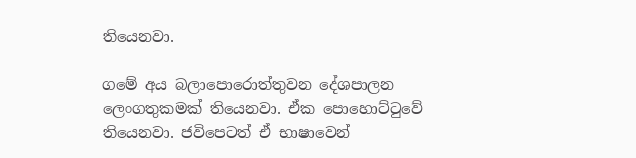තියෙනවා.

ගමේ අය බලාපොරොත්තුවන දේශපාලන ලෙංගතුකමක් තියෙනවා. ඒක පොහොට්ටුවේ තියෙනවා. ජවිපෙටත් ඒ භාෂාවෙන්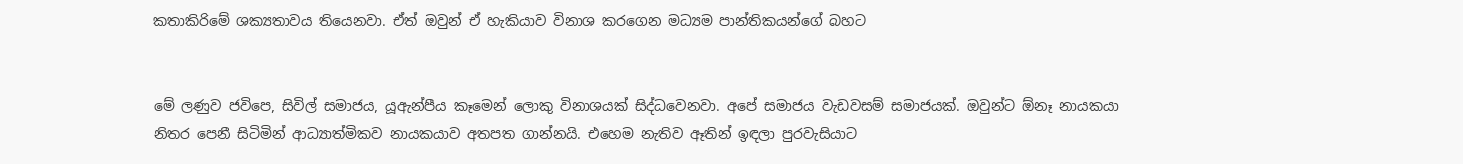කතාකිරිමේ ශක්‍යතාවය තියෙනවා. ඒත් ඔවුන් ඒ හැකියාව විනාශ කරගෙන මධ්‍යම පාන්තිකයන්ගේ බහට


මේ ලණුව ජවිපෙ, සිවිල් සමාජය, යූඇන්පීය කෑමෙන් ලොකු විනාශයක් සිද්ධවෙනවා. අපේ සමාජය වැඩවසම් සමාජයක්. ඔවුන්ට ඕනෑ නායකයා නිතර පෙනී සිටිමින් ආධ්‍යාත්මිකව නායකයාව අතපත ගාන්නයි. එහෙම නැතිව ඈතින් ඉඳලා පුරවැසියාට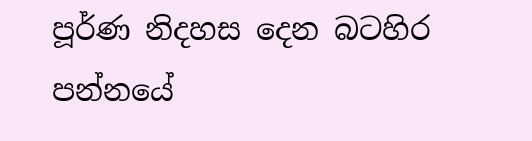පූර්ණ නිදහස දෙන බටහිර පන්නයේ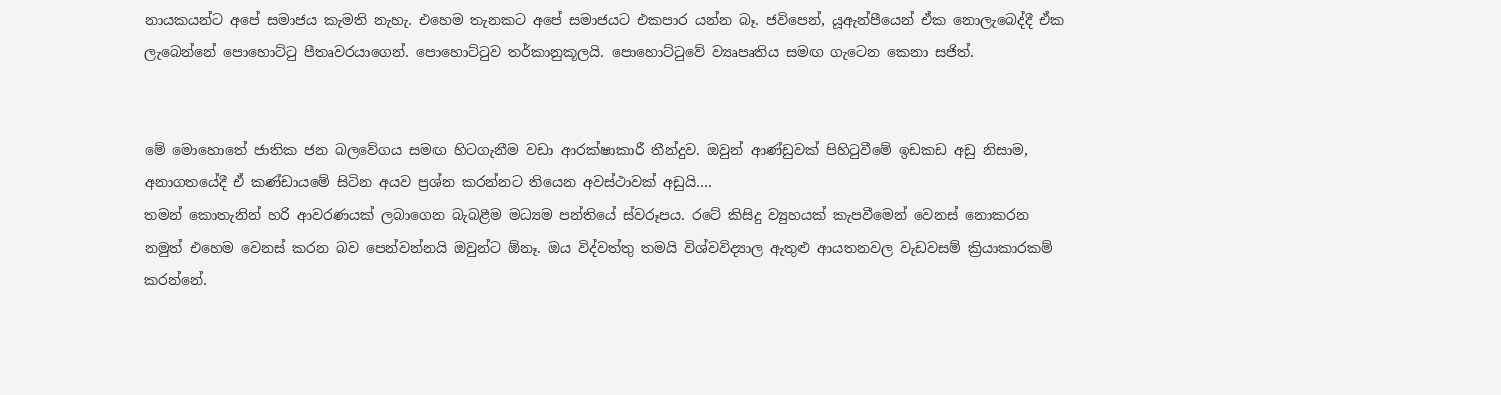නායකයන්ට අපේ සමාජය කැමති නැහැ. එහෙම තැනකට අපේ සමාජයට එකපාර යන්න බෑ. ජවිපෙන්, යූඇන්පීයෙන් ඒක නොලැබෙද්දී ඒක ලැබෙන්නේ පොහොට්ටු පීතෘවරයාගෙන්. පොහොට්ටුව තර්කානුකූලයි. පොහොට්ටුවේ ව්‍යෘපෘතිය සමඟ ගැටෙන කෙනා සජිත්.


මේ මොහොතේ ජාතික ජන බලවේගය සමඟ හිටගැනීම වඩා ආරක්ෂාකාරී තීන්දුව. ඔවුන් ආණ්ඩුවක් පිහිටුවීමේ ඉඩකඩ අඩු නිසාම, අනාගතයේදී ඒ කණ්ඩායමේ සිටින අයව ප්‍රශ්න කරන්නට තියෙන අවස්ථාවක් අඩුයි….
තමන් කොතැනින් හරි ආවරණයක් ලබාගෙන බැබළීම මධ්‍යම පන්තියේ ස්වරූපය. රටේ කිසිදු ව්‍යුහයක් කැපවීමෙන් වෙනස් නොකරන නමුත් එහෙම වෙනස් කරන බව පෙන්වන්නයි ඔවුන්ට ඕනෑ. ඔය විද්වත්තු තමයි විශ්වවිද්‍යාල ඇතුළු ආයතනවල වැඩවසම් ක්‍රියාකාරකම් කරන්නේ.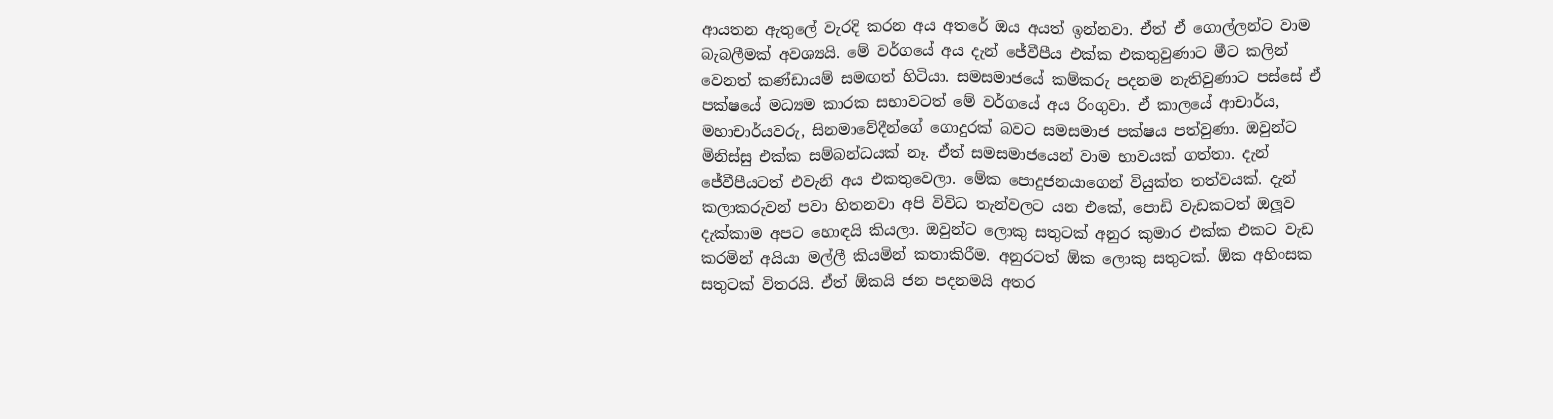ආයතන ඇතුලේ වැරදි කරන අය අතරේ ඔය අයත් ඉන්නවා. ඒත් ඒ ගොල්ලන්ට වාම බැබලීමක් අවශ්‍යයි. මේ වර්ගයේ අය දැන් ජේවීපීය එක්ක එකතුවුණාට මීට කලින් වෙනත් කණ්ඩායම් සමඟත් හිටියා. සමසමාජයේ කම්කරු පදනම නැතිවුණාට පස්සේ ඒ පක්ෂයේ මධ්‍යම කාරක සභාවටත් මේ වර්ගයේ අය රිංගුවා. ඒ කාලයේ ආචාර්ය, මහාචාර්යවරු, සිනමාවේදීන්ගේ ගොදුරක් බවට සමසමාජ පක්ෂය පත්වුණා. ඔවුන්ට මිනිස්සු එක්ක සම්බන්ධයක් නෑ. ඒත් සමසමාජයෙන් වාම භාවයක් ගත්තා. දැන් ජේවීපීයටත් එවැනි අය එකතුවෙලා. මේක පොදුජනයාගෙන් වියුක්ත තත්වයක්. දැන් කලාකරුවන් පවා හිතනවා අපි විවිධ තැන්වලට යන එකේ, පොඩි වැඩකටත් ඔලූ‍ව දැක්කාම අපට හොඳයි කියලා. ඔවුන්ට ලොකු සතුටක් අනුර කුමාර එක්ක එකට වැඩ කරමින් අයියා මල්ලී කියමින් කතාකිරීම. අනුරටත් ඕක ලොකු සතුටක්. ඕක අහිංසක සතුටක් විතරයි. ඒත් ඕකයි ජන පදනමයි අතර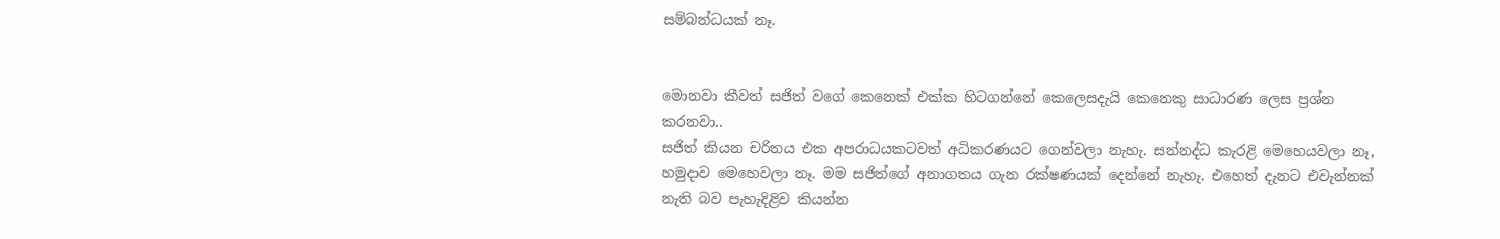සම්බන්ධයක් නෑ.


මොනවා කීවත් සජිත් වගේ කෙනෙක් එක්ක හිටගන්නේ කෙලෙසදැයි කෙනෙකු සාධාරණ ලෙස ප්‍රශ්න කරනවා..
සජිත් කියන චරිතය එක අපරාධයකටවත් අධිකරණයට ගෙන්වලා නැහැ. සන්නද්ධ කැරළි මෙහෙයවලා නෑ, හමුදාව මෙහෙවලා නෑ. මම සජිත්ගේ අනාගතය ගැන රක්ෂණයක් දෙන්නේ නැහැ. එහෙත් දැනට එවැන්නක් නැති බව පැහැදිළිව කියන්න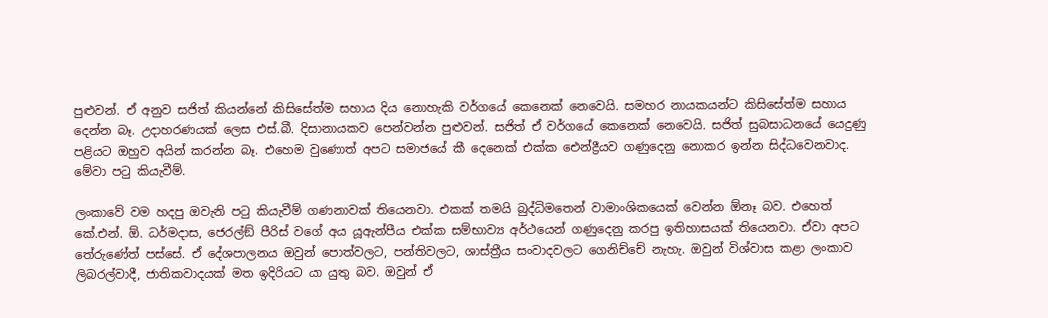පුළුවන්. ඒ අනුව සජිත් කියන්නේ කිසිසේත්ම සහාය දිය නොහැකි වර්ගයේ කෙනෙක් නෙවෙයි. සමහර නායකයන්ට කිසිසේත්ම සහාය දෙන්න බෑ. උදාහරණයක් ලෙස එස්.බී. දිසානායකව පෙන්වන්න පුළුවන්. සජිත් ඒ වර්ගයේ කෙනෙක් නෙවෙයි. සජිත් සුබසාධනයේ යෙදුණු පළියට ඔහුව අයින් කරන්න බෑ. එහෙම වුණොත් අපට සමාජයේ කී දෙනෙක් එක්ක ඓන්ද්‍රීයව ගණුදෙනු නොකර ඉන්න සිද්ධවෙනවාද. මේවා පටු කියැවීම්.

ලංකාවේ වම හදපු ඔවැනි පටු කියැවීම් ගණනාවක් තියෙනවා. එකක් තමයි බුද්ධිමතෙන් වාමාංශිකයෙක් වෙන්න ඕනෑ බව. එහෙත් කේ.එන්. ඕ. ධර්මදාස, ජෙරල්ඞ් පීරිස් වගේ අය යූඇන්පීය එක්ක සම්භාව්‍ය අර්ථයෙන් ගණුදෙනු කරපු ඉතිහාසයක් තියෙනවා. ඒවා අපට තේරුණේත් පස්සේ. ඒ දේශපාලනය ඔවුන් පොත්වලට, පන්තිවලට, ශාස්ත්‍රීය සංවාදවලට ගෙනිච්චේ නැහැ. ඔවුන් විශ්වාස කළා ලංකාව ලිබරල්වාදී, ජාතිකවාදයක් මත ඉදිරියට යා යුතු බව. ඔවුන් ඒ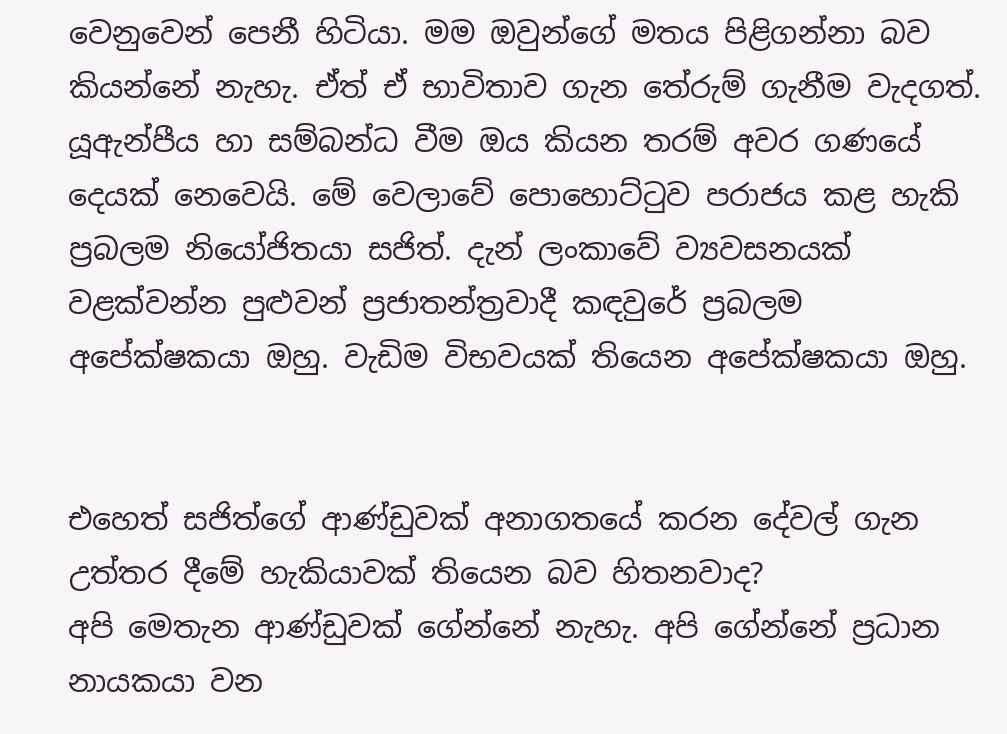වෙනුවෙන් පෙනී හිටියා. මම ඔවුන්ගේ මතය පිළිගන්නා බව කියන්නේ නැහැ. ඒත් ඒ භාවිතාව ගැන තේරුම් ගැනීම වැදගත්. යූඇන්පීය හා සම්බන්ධ වීම ඔය කියන තරම් අවර ගණයේ දෙයක් නෙවෙයි. මේ වෙලාවේ පොහොට්ටුව පරාජය කළ හැකි ප්‍රබලම නියෝජිතයා සජිත්. දැන් ලංකාවේ ව්‍යවසනයක් වළක්වන්න පුළුවන් ප්‍රජාතන්ත්‍රවාදී කඳවුරේ ප්‍රබලම අපේක්ෂකයා ඔහු. වැඩිම විභවයක් තියෙන අපේක්ෂකයා ඔහු.


එහෙත් සජිත්ගේ ආණ්ඩුවක් අනාගතයේ කරන දේවල් ගැන උත්තර දීමේ හැකියාවක් තියෙන බව හිතනවාද?
අපි මෙතැන ආණ්ඩුවක් ගේන්නේ නැහැ. අපි ගේන්නේ ප්‍රධාන නායකයා වන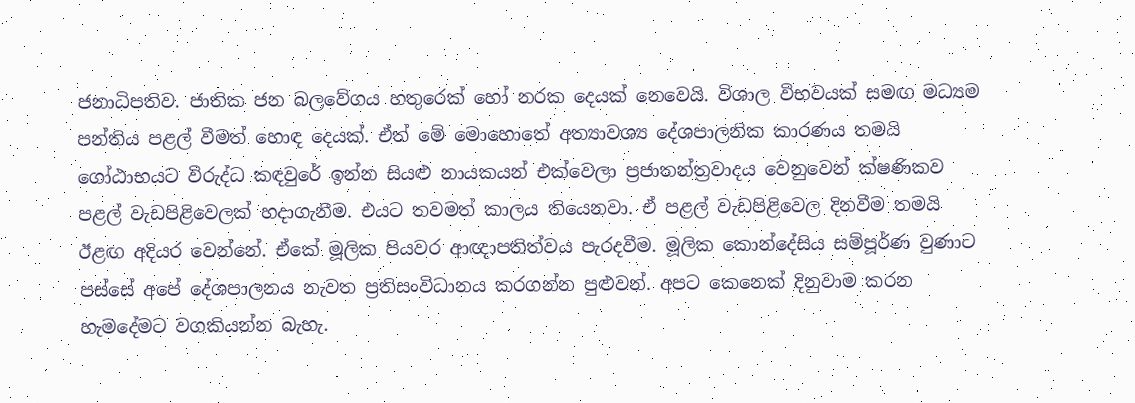ජනාධිපතිව. ජාතික ජන බලවේගය හතුරෙක් හෝ නරක දෙයක් නෙවෙයි. විශාල විභවයක් සමඟ මධ්‍යම පන්තිය පළල් වීමත් හොඳ දෙයක්. ඒත් මේ මොහොතේ අත්‍යාවශ්‍ය දේශපාලනික කාරණය තමයි ගෝඨාභයට විරුද්ධ කඳවුරේ ඉන්න සියළු නායකයන් එක්වෙලා ප්‍රජාතන්ත්‍රවාදය වෙනුවෙන් ක්ෂණිකව පළල් වැඩපිළිවෙලක් හදාගැනීම. එයට තවමත් කාලය තියෙනවා. ඒ පළල් වැඩපිළිවෙල දිනවීම තමයි ඊළඟ අදියර වෙන්නේ. ඒකේ මූලික පියවර ආඥාපතිත්වය පැරදවීම. මූලික කොන්දේසිය සම්පූර්ණ වුණාට පස්සේ අපේ දේශපාලනය නැවත ප්‍රතිසංවිධානය කරගන්න පුළුවන්. අපට කෙනෙක් දිනුවාම කරන හැමදේමට වගකියන්න බැහැ.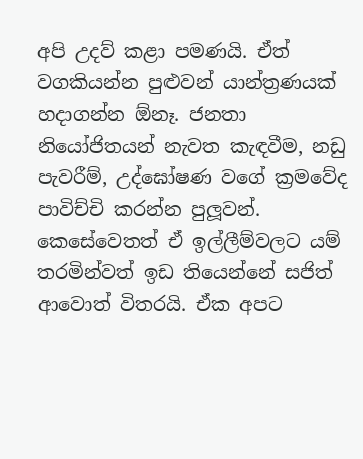අපි උදව් කළා පමණයි. ඒත් වගකියන්න පුළුවන් යාන්ත්‍රණයක් හදාගන්න ඕනෑ. ජනතා නියෝජිතයන් නැවත කැඳවීම, නඩු පැවරීම්, උද්ඝෝෂණ වගේ ක්‍රමවේද පාවිච්චි කරන්න පුලූ‍වන්. කෙසේවෙතත් ඒ ඉල්ලීම්වලට යම් තරමින්වත් ඉඩ තියෙන්නේ සජිත් ආවොත් විතරයි. ඒක අපට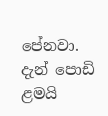පේනවා. දැන් පොඩි ළමයි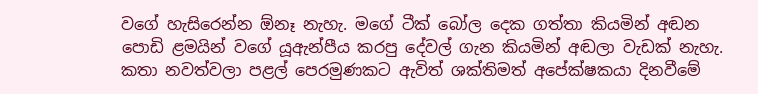වගේ හැසිරෙන්න ඕනෑ නැහැ. මගේ ටීක් බෝල දෙක ගත්තා කියමින් අඬන පොඩි ළමයින් වගේ යූඇන්පීය කරපු දේවල් ගැන කියමින් අඬලා වැඩක් නැහැ. කතා නවත්වලා පළල් පෙරමුණකට ඇවිත් ශක්තිමත් අපේක්ෂකයා දිනවීමේ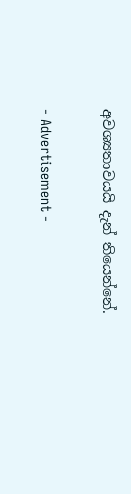අවශ්‍යතාවයයි දැන් තියෙන්නේ.

- Advertisement -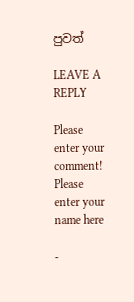පුවත්

LEAVE A REPLY

Please enter your comment!
Please enter your name here

-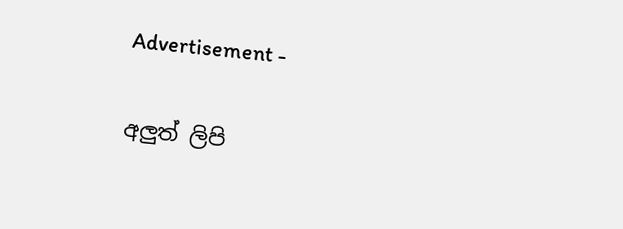Advertisement -

අලුත් ලිපි